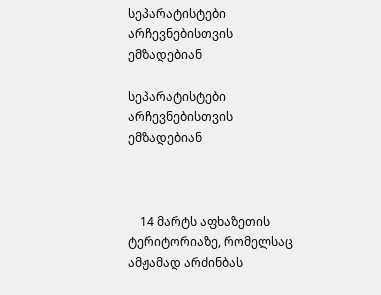სეპარატისტები არჩევნებისთვის ემზადებიან

სეპარატისტები არჩევნებისთვის ემზადებიან



    14 მარტს აფხაზეთის ტერიტორიაზე, რომელსაც ამჟამად არძინბას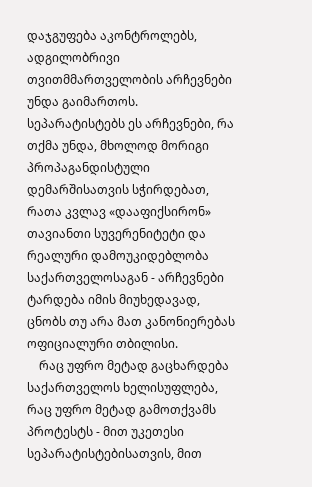დაჯგუფება აკონტროლებს, ადგილობრივი თვითმმართველობის არჩევნები უნდა გაიმართოს. სეპარატისტებს ეს არჩევნები, რა თქმა უნდა, მხოლოდ მორიგი პროპაგანდისტული დემარშისათვის სჭირდებათ, რათა კვლავ «დააფიქსირონ» თავიანთი სუვერენიტეტი და რეალური დამოუკიდებლობა საქართველოსაგან - არჩევნები ტარდება იმის მიუხედავად, ცნობს თუ არა მათ კანონიერებას ოფიციალური თბილისი.
    რაც უფრო მეტად გაცხარდება საქართველოს ხელისუფლება, რაც უფრო მეტად გამოთქვამს პროტესტს - მით უკეთესი სეპარატისტებისათვის, მით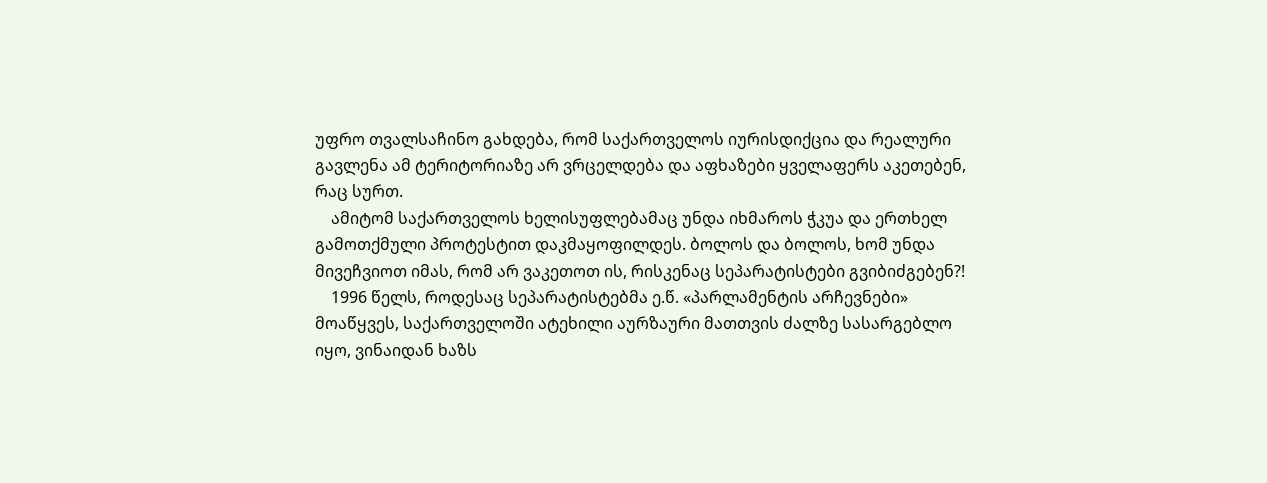უფრო თვალსაჩინო გახდება, რომ საქართველოს იურისდიქცია და რეალური გავლენა ამ ტერიტორიაზე არ ვრცელდება და აფხაზები ყველაფერს აკეთებენ, რაც სურთ.
    ამიტომ საქართველოს ხელისუფლებამაც უნდა იხმაროს ჭკუა და ერთხელ გამოთქმული პროტესტით დაკმაყოფილდეს. ბოლოს და ბოლოს, ხომ უნდა მივეჩვიოთ იმას, რომ არ ვაკეთოთ ის, რისკენაც სეპარატისტები გვიბიძგებენ?!
    1996 წელს, როდესაც სეპარატისტებმა ე.წ. «პარლამენტის არჩევნები» მოაწყვეს, საქართველოში ატეხილი აურზაური მათთვის ძალზე სასარგებლო იყო, ვინაიდან ხაზს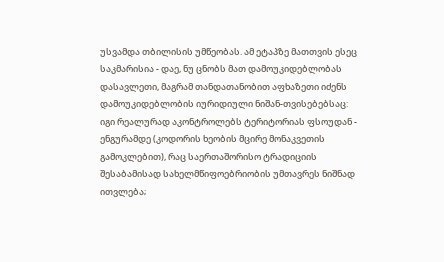უსვამდა თბილისის უმწეობას. ამ ეტაპზე მათთვის ესეც საკმარისია - დაე, ნუ ცნობს მათ დამოუკიდებლობას დასავლეთი, მაგრამ თანდათანობით აფხაზეთი იძენს დამოუკიდებლობის იურიდიული ნიშან-თვისებებსაც: იგი რეალურად აკონტროლებს ტერიტორიას ფსოუდან - ენგურამდე (კოდორის ხეობის მცირე მონაკვეთის გამოკლებით), რაც საერთაშორისო ტრადიციის შესაბამისად სახელმწიფოებრიობის უმთავრეს ნიშნად ითვლება;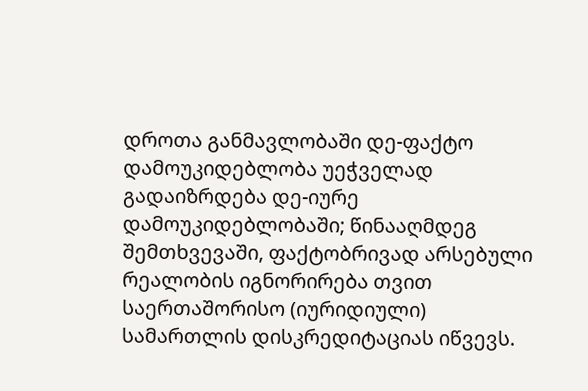დროთა განმავლობაში დე-ფაქტო დამოუკიდებლობა უეჭველად გადაიზრდება დე-იურე დამოუკიდებლობაში; წინააღმდეგ შემთხვევაში, ფაქტობრივად არსებული რეალობის იგნორირება თვით საერთაშორისო (იურიდიული) სამართლის დისკრედიტაციას იწვევს.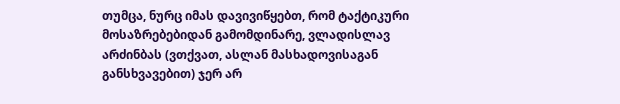თუმცა, ნურც იმას დავივიწყებთ, რომ ტაქტიკური მოსაზრებებიდან გამომდინარე, ვლადისლავ არძინბას (ვთქვათ, ასლან მასხადოვისაგან განსხვავებით) ჯერ არ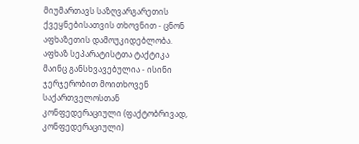მიუმართავს საზღვარგარეთის ქვეყნებისათვის თხოვნით - ცნონ აფხაზეთის დამოუკიდებლობა. აფხაზ სეპარატისტთა ტაქტიკა მაინც განსხვავებულია - ისინი ჯერჯერობით მოითხოვენ საქართველოსთან კონფედერაციული (ფაქტობრივად, კონფედერაციული)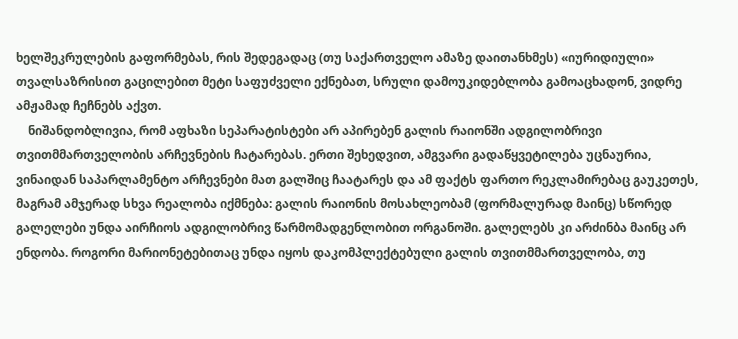ხელშეკრულების გაფორმებას, რის შედეგადაც (თუ საქართველო ამაზე დაითანხმეს) «იურიდიული» თვალსაზრისით გაცილებით მეტი საფუძველი ექნებათ, სრული დამოუკიდებლობა გამოაცხადონ, ვიდრე ამჟამად ჩეჩნებს აქვთ.
    ნიშანდობლივია, რომ აფხაზი სეპარატისტები არ აპირებენ გალის რაიონში ადგილობრივი თვითმმართველობის არჩევნების ჩატარებას. ერთი შეხედვით, ამგვარი გადაწყვეტილება უცნაურია, ვინაიდან საპარლამენტო არჩევნები მათ გალშიც ჩაატარეს და ამ ფაქტს ფართო რეკლამირებაც გაუკეთეს, მაგრამ ამჯერად სხვა რეალობა იქმნება: გალის რაიონის მოსახლეობამ (ფორმალურად მაინც) სწორედ გალელები უნდა აირჩიოს ადგილობრივ წარმომადგენლობით ორგანოში. გალელებს კი არძინბა მაინც არ ენდობა. როგორი მარიონეტებითაც უნდა იყოს დაკომპლექტებული გალის თვითმმართველობა, თუ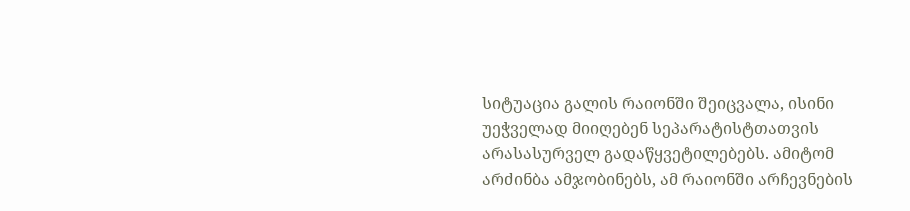სიტუაცია გალის რაიონში შეიცვალა, ისინი უეჭველად მიიღებენ სეპარატისტთათვის არასასურველ გადაწყვეტილებებს. ამიტომ არძინბა ამჯობინებს, ამ რაიონში არჩევნების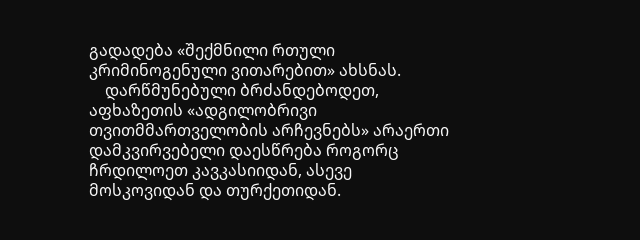გადადება «შექმნილი რთული კრიმინოგენული ვითარებით» ახსნას.
    დარწმუნებული ბრძანდებოდეთ, აფხაზეთის «ადგილობრივი თვითმმართველობის არჩევნებს» არაერთი დამკვირვებელი დაესწრება როგორც ჩრდილოეთ კავკასიიდან, ასევე მოსკოვიდან და თურქეთიდან.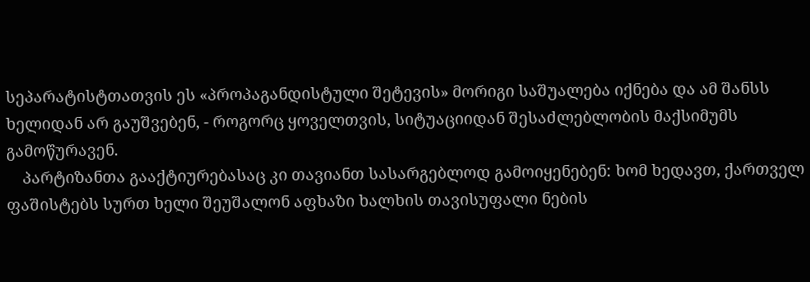სეპარატისტთათვის ეს «პროპაგანდისტული შეტევის» მორიგი საშუალება იქნება და ამ შანსს ხელიდან არ გაუშვებენ, - როგორც ყოველთვის, სიტუაციიდან შესაძლებლობის მაქსიმუმს გამოწურავენ.
    პარტიზანთა გააქტიურებასაც კი თავიანთ სასარგებლოდ გამოიყენებენ: ხომ ხედავთ, ქართველ ფაშისტებს სურთ ხელი შეუშალონ აფხაზი ხალხის თავისუფალი ნების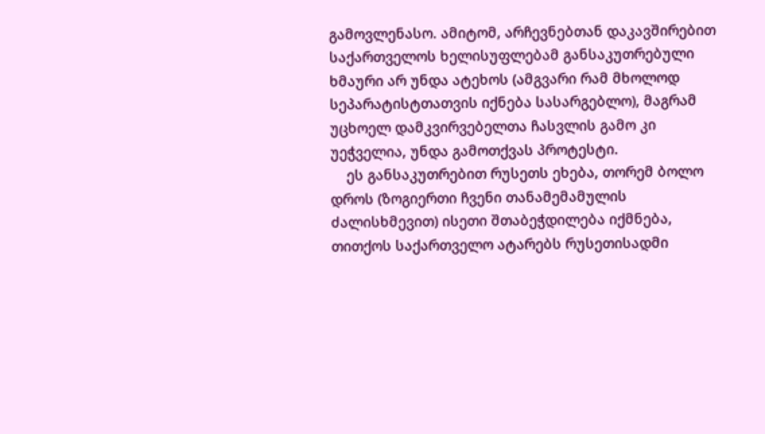გამოვლენასო. ამიტომ, არჩევნებთან დაკავშირებით საქართველოს ხელისუფლებამ განსაკუთრებული ხმაური არ უნდა ატეხოს (ამგვარი რამ მხოლოდ სეპარატისტთათვის იქნება სასარგებლო), მაგრამ უცხოელ დამკვირვებელთა ჩასვლის გამო კი უეჭველია, უნდა გამოთქვას პროტესტი.
    ეს განსაკუთრებით რუსეთს ეხება, თორემ ბოლო დროს (ზოგიერთი ჩვენი თანამემამულის ძალისხმევით) ისეთი შთაბეჭდილება იქმნება, თითქოს საქართველო ატარებს რუსეთისადმი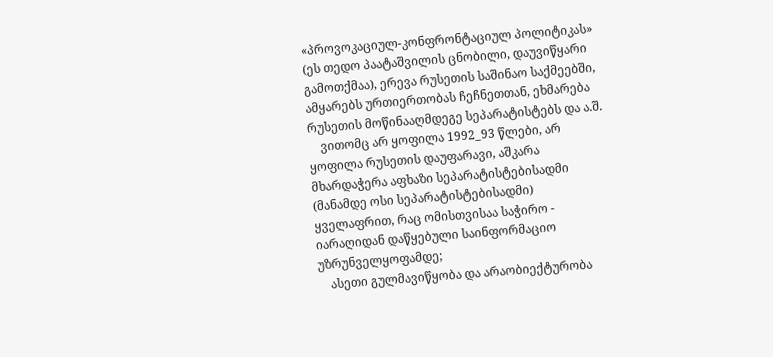«პროვოკაციულ-კონფრონტაციულ პოლიტიკას» (ეს თედო პაატაშვილის ცნობილი, დაუვიწყარი გამოთქმაა), ერევა რუსეთის საშინაო საქმეებში, ამყარებს ურთიერთობას ჩეჩნეთთან, ეხმარება რუსეთის მოწინააღმდეგე სეპარატისტებს და ა.შ.
    ვითომც არ ყოფილა 1992_93 წლები, არ ყოფილა რუსეთის დაუფარავი, აშკარა მხარდაჭერა აფხაზი სეპარატისტებისადმი (მანამდე ოსი სეპარატისტებისადმი) ყველაფრით, რაც ომისთვისაა საჭირო - იარაღიდან დაწყებული საინფორმაციო უზრუნველყოფამდე;
    ასეთი გულმავიწყობა და არაობიექტურობა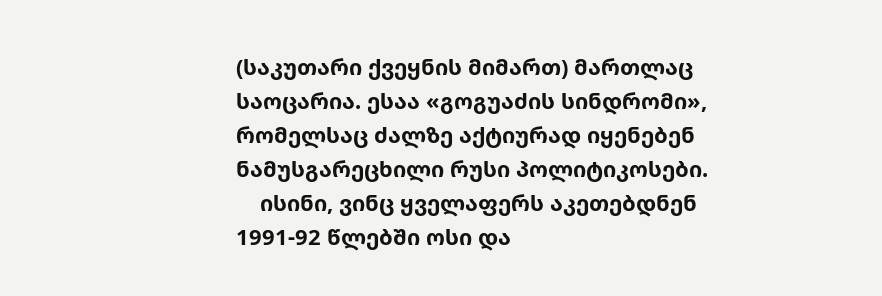(საკუთარი ქვეყნის მიმართ) მართლაც საოცარია. ესაა «გოგუაძის სინდრომი», რომელსაც ძალზე აქტიურად იყენებენ ნამუსგარეცხილი რუსი პოლიტიკოსები.
    ისინი, ვინც ყველაფერს აკეთებდნენ 1991-92 წლებში ოსი და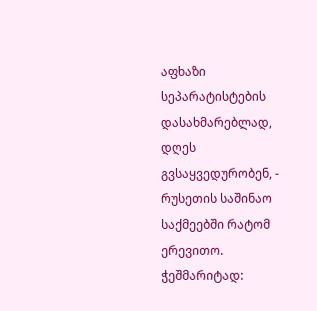აფხაზი სეპარატისტების დასახმარებლად, დღეს გვსაყვედურობენ, - რუსეთის საშინაო საქმეებში რატომ ერევითო. ჭეშმარიტად: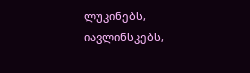ლუკინებს, იავლინსკებს,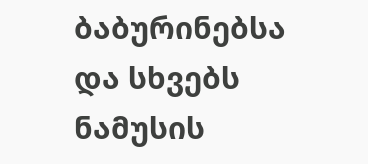ბაბურინებსა და სხვებს ნამუსის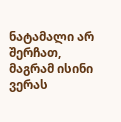ნატამალი არ შერჩათ, მაგრამ ისინი ვერას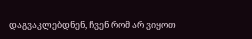დაგვაკლებდნენ, ჩვენ რომ არ ვიყოთ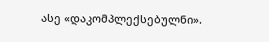ასე «დაკომპლექსებულნი».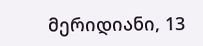მერიდიანი, 13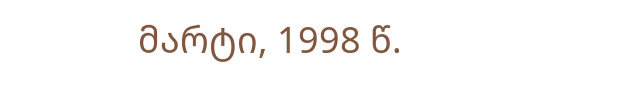მარტი, 1998 წ.